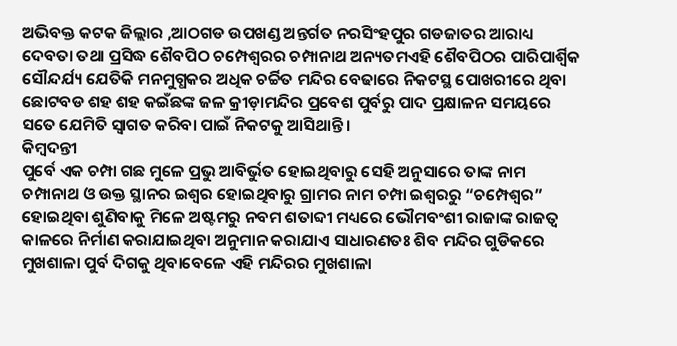ଅଭିବକ୍ତ କଟକ ଜିଲ୍ଲାର ,ଆଠଗଡ ଉପଖଣ୍ଡ ଅନ୍ତର୍ଗତ ନରସିଂହପୁର ଗଡଜାତର ଆରାଧ୍ୟ ଦେବତା ତଥା ପ୍ରସିଦ୍ଧ ଶୈବପିଠ ଚମ୍ପେଶ୍ୱରର ଚମ୍ପାନାଥ ଅନ୍ୟତମଏହି ଶୈବପିଠର ପାରିପାର୍ଶ୍ୱିକ ସୌନ୍ଦର୍ଯ୍ୟ ଯେତିକି ମନମୁଗ୍ଧକର ଅଧିକ ଚର୍ଚ୍ଚିତ ମନ୍ଦିର ବେଢାରେ ନିକଟସ୍ଥ ପୋଖରୀରେ ଥିବା ଛୋଟବଡ ଶହ ଶହ କଇଁଛଙ୍କ ଜଳ କ୍ରୀଡ଼ାମନ୍ଦିର ପ୍ରବେଶ ପୁର୍ବରୁ ପାଦ ପ୍ରକ୍ଷାଳନ ସମୟରେ ସତେ ଯେମିତି ସ୍ୱାଗତ କରିବା ପାଇଁ ନିକଟକୁ ଆସିଥାନ୍ତି ।
କିମ୍ବଦନ୍ତୀ
ପୁର୍ବେ ଏକ ଚମ୍ପା ଗଛ ମୁଳେ ପ୍ରଭୁ ଆବିର୍ଭୁତ ହୋଇଥିବାରୁ ସେହି ଅନୁସାରେ ତାଙ୍କ ନାମ ଚମ୍ପାନାଥ ଓ ଉକ୍ତ ସ୍ଥାନର ଇଶ୍ୱର ହୋଇଥିବାରୁ ଗ୍ରାମର ନାମ ଚମ୍ପା ଇଶ୍ୱରରୁ “ଚମ୍ପେଶ୍ୱର” ହୋଇଥିବା ଶୁଣିବାକୁ ମିଳେ ଅଷ୍ଟମରୁ ନବମ ଶତାବ୍ଦୀ ମଧ୍ୟରେ ଭୌମବଂଶୀ ରାଜାଙ୍କ ରାଜତ୍ୱ କାଳରେ ନିର୍ମାଣ କରାଯାଇଥିବା ଅନୁମାନ କରାଯାଏ ସାଧାରଣତଃ ଶିବ ମନ୍ଦିର ଗୁଡିକରେ ମୁଖଶାଳା ପୁର୍ବ ଦିଗକୁ ଥିବାବେଳେ ଏହି ମନ୍ଦିରର ମୁଖଶାଳା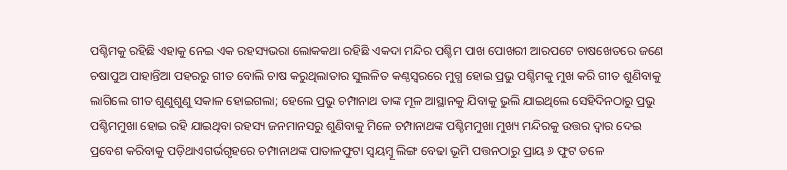ପଶ୍ଚିମକୁ ରହିଛି ଏହାକୁ ନେଇ ଏକ ରହସ୍ୟଭରା ଲୋକକଥା ରହିଛି ଏକଦା ମନ୍ଦିର ପଶ୍ଚିମ ପାଖ ପୋଖରୀ ଆରପଟେ ଚାଷଖେତରେ ଜଣେ ଚଷାପୁଅ ପାହାନ୍ତିଆ ପହରରୁ ଗୀତ ବୋଲି ଚାଷ କରୁଥିଲାତାର ସୁଲଳିତ କଣ୍ଠସ୍ୱରରେ ମୁଗ୍ଧ ହୋଇ ପ୍ରଭୁ ପଶ୍ଚିମକୁ ମୁଖ କରି ଗୀତ ଶୁଣିବାକୁ ଲାଗିଲେ ଗୀତ ଶୁଣୁଶୁଣୁ ସକାଳ ହୋଇଗଲା; ହେଲେ ପ୍ରଭୁ ଚମ୍ପାନାଥ ତାଙ୍କ ମୂଳ ଆସ୍ଥାନକୁ ଯିବାକୁ ଭୁଲି ଯାଇଥିଲେ ସେହିଦିନଠାରୁ ପ୍ରଭୁ ପଶ୍ଚିମମୁଖା ହୋଇ ରହି ଯାଇଥିବା ରହସ୍ୟ ଜନମାନସରୁ ଶୁଣିବାକୁ ମିଳେ ଚମ୍ପାନାଥଙ୍କ ପଶ୍ଚିମମୁଖା ମୁଖ୍ୟ ମନ୍ଦିରକୁ ଉତ୍ତର ଦ୍ୱାର ଦେଇ ପ୍ରବେଶ କରିବାକୁ ପଡ଼ିଥାଏଗର୍ଭଗୃହରେ ଚମ୍ପାନାଥଙ୍କ ପାତାଳଫୁଟା ସ୍ୱୟମ୍ବୂ ଲିଙ୍ଗ ବେଢା ଭୂମି ପତ୍ତନଠାରୁ ପ୍ରାୟ ୬ ଫୁଟ ତଳେ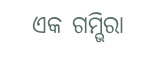ଏକ ଗମ୍ଭିରା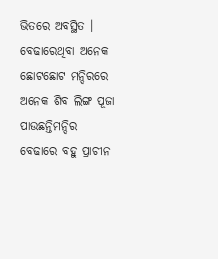ଭିତରେ ଅବସ୍ଥିତ । ବେଢାରେଥିବା ଅନେକ ଛୋଟଛୋଟ ମନ୍ଦିରରେ ଅନେକ ଶିବ ଲିଙ୍ଗ ପୂଜା ପାଉଛନ୍ତିମନ୍ଦିର ବେଢାରେ ବହୁ ପ୍ରାଚୀନ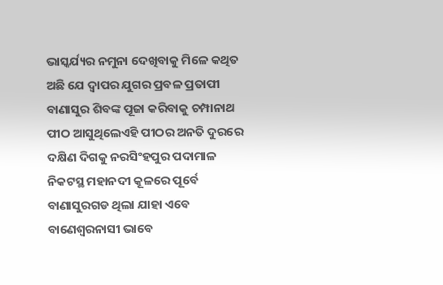ଭାସ୍କର୍ଯ୍ୟର ନମୁନା ଦେଖିବାକୁ ମିଳେ କଥିତ ଅଛି ଯେ ଦ୍ୱାପର ଯୁଗର ପ୍ରବଳ ପ୍ରତାପୀ ବାଣାସୁର ଶିବଙ୍କ ପୂଜା କରିବାକୁ ଚମ୍ପାନାଥ ପୀଠ ଆସୁଥିଲେଏହି ପୀଠର ଅନତି ଦୁରରେ ଦକ୍ଷିଣ ଦିଗକୁ ନରସିଂହପୁର ପଦାମାଳ ନିକଟସ୍ଥ ମହାନଦୀ କୂଳରେ ପୂର୍ବେ ବାଣାସୁରଗଡ ଥିଲା ଯାହା ଏବେ ବାଣେଶ୍ୱରନାସୀ ଭାବେ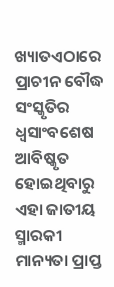ଖ୍ୟାତଏଠାରେ ପ୍ରାଚୀନ ବୌଦ୍ଧ ସଂସ୍କୃତିର ଧ୍ୱସାଂବଶେଷ ଆବିଷ୍କୃତ ହୋଇଥିବାରୁ ଏହା ଜାତୀୟ ସ୍ମାରକୀ ମାନ୍ୟତା ପ୍ରାପ୍ତ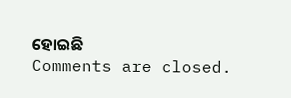ହୋଇଛି
Comments are closed.